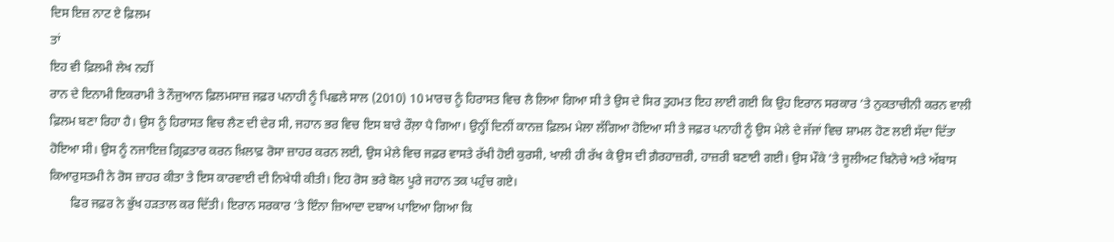ਦਿਸ ਇਜ਼ ਨਾਟ ਏ ਫ਼ਿਲਮ
ਤਾਂ
ਇਹ ਵੀ ਫ਼ਿਲਮੀ ਲੇਖ ਨਹੀਂ
ਰਾਨ ਦੇ ਇਨਾਮੀ ਇਕਰਾਮੀ ਤੇ ਨੌਜੁਆਨ ਫ਼ਿਲਮਸਾਜ਼ ਜਫ਼ਰ ਪਨਾਹੀ ਨੂੰ ਪਿਛਲੇ ਸਾਲ (2010) 10 ਮਾਰਚ ਨੂੰ ਹਿਰਾਸਤ ਵਿਚ ਲੈ ਲਿਆ ਗਿਆ ਸੀ ਤੇ ਉਸ ਦੇ ਸਿਰ ਤੁਹਮਤ ਇਹ ਲਾਈ ਗਈ ਕਿ ਉਹ ਇਰਾਨ ਸਰਕਾਰ ’ਤੇ ਨੁਕਤਾਚੀਨੀ ਕਰਨ ਵਾਲੀ ਫ਼ਿਲਮ ਬਣਾ ਰਿਹਾ ਹੈ। ਉਸ ਨੂੰ ਹਿਰਾਸਤ ਵਿਚ ਲੈਣ ਦੀ ਦੇਰ ਸੀ, ਜਹਾਨ ਭਰ ਵਿਚ ਇਸ ਬਾਰੇ ਰੌਲ਼ਾ ਪੈ ਗਿਆ। ਉਨ੍ਹੀਂ ਦਿਨੀਂ ਕਾਨਜ਼ ਫ਼ਿਲਮ ਮੇਲਾ ਲੱਗਿਆ ਹੋਇਆ ਸੀ ਤੇ ਜਫ਼ਰ ਪਨਾਹੀ ਨੂੰ ਉਸ ਮੇਲੇ ਦੇ ਜੱਜਾਂ ਵਿਚ ਸ਼ਾਮਲ ਹੋਣ ਲਈ ਸੱਦਾ ਦਿੱਤਾ ਹੋਇਆ ਸੀ। ਉਸ ਨੂੰ ਨਜਾਇਜ਼ ਗ਼੍ਰਿਫ਼ਤਾਰ ਕਰਨ ਖ਼ਿਲਾਫ਼ ਰੋਸਾ ਜ਼ਾਹਰ ਕਰਨ ਲਈ, ਉਸ ਮੇਲੇ ਵਿਚ ਜਫ਼ਰ ਵਾਸਤੇ ਰੱਖੀ ਹੋਈ ਕੁਰਸੀ, ਖਾਲੀ ਹੀ ਰੱਖ ਕੇ ਉਸ ਦੀ ਗ਼ੈਰਹਾਜ਼ਰੀ, ਹਾਜ਼ਰੀ ਬਣਾਈ ਗਈ। ਉਸ ਮੌਕੇ ’ਤੇ ਜੂਲੀਅਟ ਬਿਨੋਚੇ ਅਤੇ ਅੱਬਾਸ ਕਿਆਰੁਸਤਮੀ ਨੇ ਰੋਸ ਜ਼ਾਹਰ ਕੀਤਾ ਤੇ ਇਸ ਕਾਰਵਾਈ ਦੀ ਨਿਖੇਧੀ ਕੀਤੀ। ਇਹ ਰੋਸ ਭਰੇ ਬੋਲ ਪੂਰੇ ਜਹਾਨ ਤਕ ਪਹੁੰਚ ਗਏ।
       ਫਿਰ ਜਫ਼ਰ ਨੇ ਭੁੱਖ ਹੜਤਾਲ ਕਰ ਦਿੱਤੀ। ਇਰਾਨ ਸਰਕਾਰ ’ਤੇ ਇੰਨਾ ਜ਼ਿਆਦਾ ਦਬਾਅ ਪਾਇਆ ਗਿਆ ਕਿ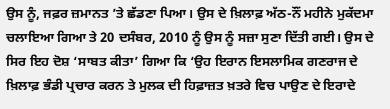ਉਸ ਨੂੰ, ਜਫ਼ਰ ਜ਼ਮਾਨਤ ’ਤੇ ਛੱਡਣਾ ਪਿਆ। ਉਸ ਦੇ ਖ਼ਿਲਾਫ਼ ਅੱਠ-ਨੌਂ ਮਹੀਨੇ ਮੁਕੱਦਮਾ ਚਲਾਇਆ ਗਿਆ ਤੇ 20 ਦਸੰਬਰ, 2010 ਨੂੰ ਉਸ ਨੂੰ ਸਜ਼ਾ ਸੁਣਾ ਦਿੱਤੀ ਗਈ। ਉਸ ਦੇ ਸਿਰ ਇਹ ਦੋਸ਼ ‘ਸਾਬਤ ਕੀਤਾ’ ਗਿਆ ਕਿ ‘ਉਹ ਇਰਾਨ ਇਸਲਾਮਿਕ ਗਣਰਾਜ ਦੇ ਖ਼ਿਲਾਫ਼ ਭੰਡੀ ਪ੍ਰਚਾਰ ਕਰਨ ਤੇ ਮੁਲਕ ਦੀ ਹਿਫ਼ਾਜ਼ਤ ਖ਼ਤਰੇ ਵਿਚ ਪਾਉਣ ਦੇ ਇਰਾਦੇ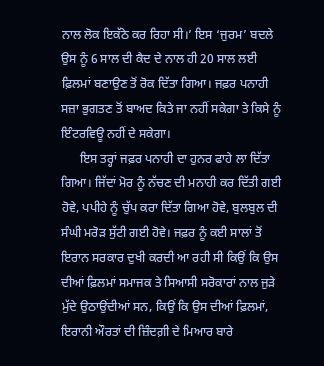ਨਾਲ ਲੋਕ ਇਕੱਠੇ ਕਰ ਰਿਹਾ ਸੀ।’ ਇਸ ‘ਜੁਰਮ’ ਬਦਲੇ ਉਸ ਨੂੰ 6 ਸਾਲ ਦੀ ਕੈਦ ਦੇ ਨਾਲ ਹੀ 20 ਸਾਲ ਲਈ ਫ਼ਿਲਮਾਂ ਬਣਾਉਣ ਤੋਂ ਰੋਕ ਦਿੱਤਾ ਗਿਆ। ਜਫ਼ਰ ਪਨਾਹੀ ਸਜ਼ਾ ਭੁਗਤਣ ਤੋਂ ਬਾਅਦ ਕਿਤੇ ਜਾ ਨਹੀਂ ਸਕੇਗਾ ਤੇ ਕਿਸੇ ਨੂੰ ਇੰਟਰਵਿਊ ਨਹੀਂ ਦੇ ਸਕੇਗਾ।
      ਇਸ ਤਰ੍ਹਾਂ ਜਫ਼ਰ ਪਨਾਹੀ ਦਾ ਹੁਨਰ ਫਾਹੇ ਲਾ ਦਿੱਤਾ ਗਿਆ। ਜਿੱਦਾਂ ਮੋਰ ਨੂੰ ਨੱਚਣ ਦੀ ਮਨਾਹੀ ਕਰ ਦਿੱਤੀ ਗਈ ਹੋਵੇ, ਪਪੀਹੇ ਨੂੰ ਚੁੱਪ ਕਰਾ ਦਿੱਤਾ ਗਿਆ ਹੋਵੇ, ਬੁਲਬੁਲ ਦੀ ਸੰਘੀ ਮਰੋੜ ਸੁੱਟੀ ਗਈ ਹੋਵੇ। ਜਫ਼ਰ ਨੂੰ ਕਈ ਸਾਲਾਂ ਤੋਂ ਇਰਾਨ ਸਰਕਾਰ ਦੁਖੀ ਕਰਦੀ ਆ ਰਹੀ ਸੀ ਕਿਉਂ ਕਿ ਉਸ ਦੀਆਂ ਫ਼ਿਲਮਾਂ ਸਮਾਜਕ ਤੇ ਸਿਆਸੀ ਸਰੋਕਾਰਾਂ ਨਾਲ ਜੁੜੇ ਮੁੱਦੇ ਉਠਾਉਂਦੀਆਂ ਸਨ, ਕਿਉਂ ਕਿ ਉਸ ਦੀਆਂ ਫ਼ਿਲਮਾਂ, ਇਰਾਨੀ ਔਰਤਾਂ ਦੀ ਜ਼ਿੰਦਗ਼ੀ ਦੇ ਮਿਆਰ ਬਾਰੇ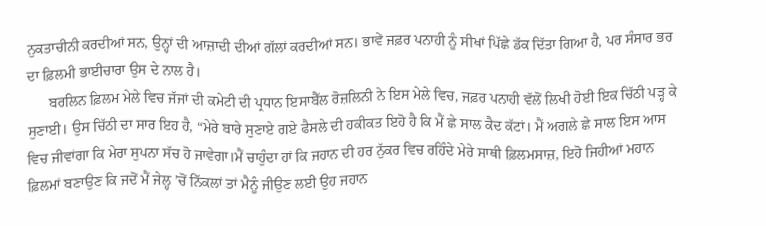ਨੁਕਤਾਚੀਨੀ ਕਰਦੀਆਂ ਸਨ, ਉਨ੍ਹਾਂ ਦੀ ਆਜ਼ਾਦੀ ਦੀਆਂ ਗੱਲਾਂ ਕਰਦੀਆਂ ਸਨ। ਭਾਵੇਂ ਜਫ਼ਰ ਪਨਾਹੀ ਨੂੰ ਸੀਖਾਂ ਪਿੱਛੇ ਡੱਕ ਦਿੱਤਾ ਗਿਆ ਹੈ, ਪਰ ਸੰਸਾਰ ਭਰ ਦਾ ਫ਼ਿਲਮੀ ਭਾਈਚਾਰਾ ਉਸ ਦੇ ਨਾਲ ਹੈ।
      ਬਰਲਿਨ ਫ਼ਿਲਮ ਮੇਲੇ ਵਿਚ ਜੱਜਾਂ ਦੀ ਕਮੇਟੀ ਦੀ ਪ੍ਰਧਾਨ ਇਸਾਬੈੱਲ ਰੋਜ਼ਲਿਨੀ ਨੇ ਇਸ ਮੇਲੇ ਵਿਚ, ਜਫ਼ਰ ਪਨਾਹੀ ਵੱਲੋਂ ਲਿਖੀ ਹੋਈ ਇਕ ਚਿੱਠੀ ਪੜ੍ਹ ਕੇ ਸੁਣਾਈ। ਉਸ ਚਿੱਠੀ ਦਾ ਸਾਰ ਇਹ ਹੈ, “ਮੇਰੇ ਬਾਰੇ ਸੁਣਾਏ ਗਏ ਫੈਸਲੇ ਦੀ ਹਕੀਕਤ ਇਹੋ ਹੈ ਕਿ ਮੈਂ ਛੇ ਸਾਲ ਕੈਦ ਕੱਟਾਂ। ਮੈਂ ਅਗਲੇ ਛੇ ਸਾਲ ਇਸ ਆਸ ਵਿਚ ਜੀਵਾਂਗਾ ਕਿ ਮੇਰਾ ਸੁਪਨਾ ਸੱਚ ਹੋ ਜਾਵੇਗਾ।ਮੈਂ ਚਾਹੁੰਦਾ ਹਾਂ ਕਿ ਜਹਾਨ ਦੀ ਹਰ ਨੁੱਕਰ ਵਿਚ ਰਹਿੰਦੇ ਮੇਰੇ ਸਾਥੀ ਫ਼ਿਲਮਸਾਜ਼, ਇਹੋ ਜਿਹੀਆਂ ਮਹਾਨ ਫ਼ਿਲਮਾਂ ਬਣਾਉਣ ਕਿ ਜਦੋਂ ਮੈਂ ਜੇਲ੍ਹ ’ਚੋਂ ਨਿੱਕਲਾਂ ਤਾਂ ਮੈਨੂੰ ਜੀਉਣ ਲਈ ਉਹ ਜਹਾਨ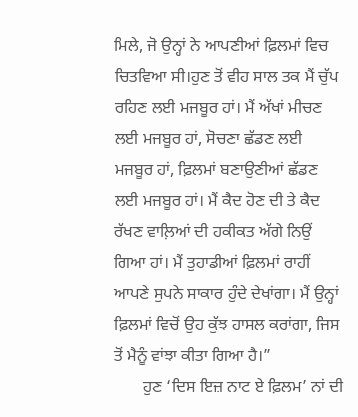ਮਿਲੇ, ਜੋ ਉਨ੍ਹਾਂ ਨੇ ਆਪਣੀਆਂ ਫ਼ਿਲਮਾਂ ਵਿਚ ਚਿਤਵਿਆ ਸੀ।ਹੁਣ ਤੋਂ ਵੀਹ ਸਾਲ ਤਕ ਮੈਂ ਚੁੱਪ ਰਹਿਣ ਲਈ ਮਜਬੂਰ ਹਾਂ। ਮੈਂ ਅੱਖਾਂ ਮੀਚਣ ਲਈ ਮਜਬੂਰ ਹਾਂ, ਸੋਚਣਾ ਛੱਡਣ ਲਈ ਮਜਬੂਰ ਹਾਂ, ਫ਼ਿਲਮਾਂ ਬਣਾਉਣੀਆਂ ਛੱਡਣ ਲਈ ਮਜਬੂਰ ਹਾਂ। ਮੈਂ ਕੈਦ ਹੋਣ ਦੀ ਤੇ ਕੈਦ ਰੱਖਣ ਵਾਲ਼ਿਆਂ ਦੀ ਹਕੀਕਤ ਅੱਗੇ ਨਿਉਂ ਗਿਆ ਹਾਂ। ਮੈਂ ਤੁਹਾਡੀਆਂ ਫ਼ਿਲਮਾਂ ਰਾਹੀਂ ਆਪਣੇ ਸੁਪਨੇ ਸਾਕਾਰ ਹੁੰਦੇ ਦੇਖਾਂਗਾ। ਮੈਂ ਉਨ੍ਹਾਂ ਫ਼ਿਲਮਾਂ ਵਿਚੋਂ ਉਹ ਕੁੱਝ ਹਾਸਲ ਕਰਾਂਗਾ, ਜਿਸ ਤੋਂ ਮੈਨੂੰ ਵਾਂਝਾ ਕੀਤਾ ਗਿਆ ਹੈ।”
       ਹੁਣ ‘ਦਿਸ ਇਜ਼ ਨਾਟ ਏ ਫ਼ਿਲਮ’ ਨਾਂ ਦੀ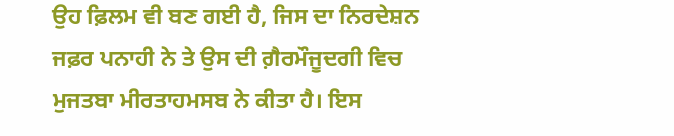ਉਹ ਫ਼ਿਲਮ ਵੀ ਬਣ ਗਈ ਹੈ, ਜਿਸ ਦਾ ਨਿਰਦੇਸ਼ਨ ਜਫ਼ਰ ਪਨਾਹੀ ਨੇ ਤੇ ਉਸ ਦੀ ਗ਼ੈਰਮੌਜੂਦਗੀ ਵਿਚ ਮੁਜਤਬਾ ਮੀਰਤਾਹਮਸਬ ਨੇ ਕੀਤਾ ਹੈ। ਇਸ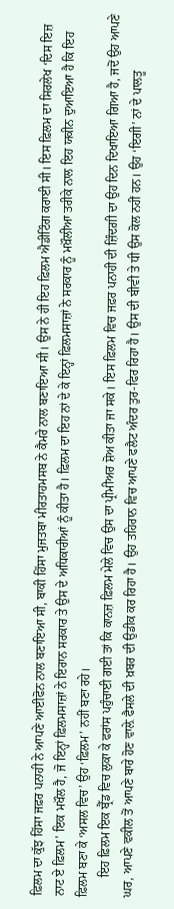ਫ਼ਿਲਮ ਦਾ ਕੁੱਝ ਹਿੱਸਾ ਜਫ਼ਰ ਪਨਾਹੀ ਨੇ ਆਪਣੇ ਆਈਫੋਨ ਨਾਲ ਬਣਾਇਆ ਸੀ, ਬਾਕੀ ਹਿੱਸਾ ਮੁਜਤਬਾ ਮੀਰਤਾਹਮਸਬ ਨੇ ਕੈਮਰੇ ਨਾਲ ਬਣਾਇਆ ਸੀ। ਉਸ ਨੇ ਹੀ ਇਹ ਫ਼ਿਲਮ ਐਡੀਟਿੰਗ ਕਰਾਈ ਸੀ। ਇਸ ਫ਼ਿਲਮ ਦਾ ਸਿਰਲੇਖ ‘ਦਿਸ ਇਜ਼ ਨਾਟ ਏ ਫ਼ਿਲਮ’ ਇਕ ਮਖੌਲ ਹੈ, ਜੋ ਇਨ੍ਹਾਂ ਫ਼ਿਲਮਸਾਜ਼ਾਂ ਨੇ ਇਰਾਨ ਸਰਕਾਰ ਤੇ ਉਸ ਦੇ ਅਧਿਕਾਰੀਆਂ ਨੂੰ ਕੀਤਾ ਹੈ। ਫ਼ਿਲਮ ਦਾ ਇਹ ਨਾਂ ਦੇ ਕੇ ਇਨ੍ਹਾਂ ਫ਼ਿਲਮਸਾਜ਼ਾਂ ਨੇ ਸਰਕਾਰ ਨੂੰ ਮਖ਼ੌਲੀਆ ਤਰੀਕੇ ਨਾਲ ਇਹ ਯਕੀਨ ਦੁਆਇਆ ਹੈ ਕਿ ਇਹ ਫ਼ਿਲਮ ਬਣਾ ਕੇ ‘ਅਸਲ ਵਿਚ’ ਉਹ ‘ਫ਼ਿਲਮ’ ਨਹੀਂ ਬਣਾ ਰਹੇ।
      ਇਹ ਫ਼ਿਲਮ ਇਕ ਬ੍ਰੈੱਡ ਵਿਚ ਲੁਕਾ ਕੇ ਫਰਾਂਸ ਪਹੁੰਚਾਈ ਗਈ ਤਾਂ ਕਿ ਕਾਨਜ਼ ਫ਼ਿਲਮ ਮੇਲੇ ਵਿਚ ਉਸ ਦਾ ਪ੍ਰੀਮੀਅਰ ਸ਼ੋਅ ਕੀਤਾ ਜਾ ਸਕੇ। ਇਸ ਫ਼ਿਲਮ ਵਿਚ ਜਫ਼ਰ ਪਨਾਹੀ ਦੀ ਜ਼ਿੰਦਗ਼ੀ ਦਾ ਉਹ ਦਿਨ ਦਿਖਾਇਆ ਗਿਆ ਹੈ, ਜਦੋਂ ਉਹ ਆਪਣੇ ਘਰ, ਆਪਣੇ ਵਕੀਲ ਤੋਂ ਆਪਣੇ ਬਾਰੇ ਹੋਣ ਵਾਲ਼ੇ ਫੈਸਲੇ ਦੀ ਖ਼ਬਰ ਦੀ ਉਡੀਕ ਕਰ ਰਿਹਾ ਹੈ। ਉਹ ਤਹਿਰਾਨ ਵਿਚ ਆਪਣੇ ਫਲੈਟ ਅੰਦਰ ਤੁਰ-ਫਿਰ ਰਿਹਾ ਹੈ। ਉਸ ਦੀ ਬੀਵੀ ਤੇ ਧੀ ਉਸ ਕੋਲ ਨਹੀਂ ਹਨ। ਉਹ ‘ਇਗੀ’ ਨਾਂ ਦੇ ਪਾਲਤੂ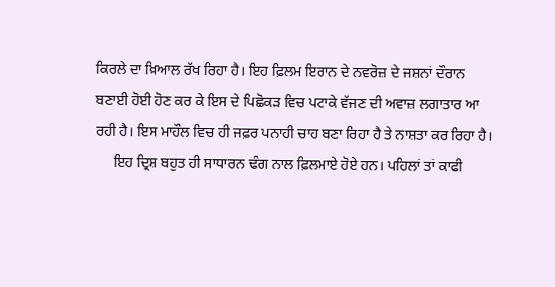ਕਿਰਲੇ ਦਾ ਖ਼ਿਆਲ ਰੱਖ ਰਿਹਾ ਹੈ। ਇਹ ਫ਼ਿਲਮ ਇਰਾਨ ਦੇ ਨਵਰੋਜ਼ ਦੇ ਜਸ਼ਨਾਂ ਦੌਰਾਨ ਬਣਾਈ ਹੋਈ ਹੋਣ ਕਰ ਕੇ ਇਸ ਦੇ ਪਿਛੋਕੜ ਵਿਚ ਪਟਾਕੇ ਵੱਜਣ ਦੀ ਅਵਾਜ਼ ਲਗਾਤਾਰ ਆ ਰਹੀ ਹੈ। ਇਸ ਮਾਹੌਲ ਵਿਚ ਹੀ ਜਫ਼ਰ ਪਨਾਹੀ ਚਾਹ ਬਣਾ ਰਿਹਾ ਹੈ ਤੇ ਨਾਸ਼ਤਾ ਕਰ ਰਿਹਾ ਹੈ।
     ਇਹ ਦ੍ਰਿਸ਼ ਬਹੁਤ ਹੀ ਸਾਧਾਰਨ ਢੰਗ ਨਾਲ ਫ਼ਿਲਮਾਏ ਹੋਏ ਹਨ। ਪਹਿਲਾਂ ਤਾਂ ਕਾਫੀ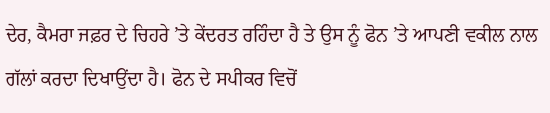ਦੇਰ, ਕੈਮਰਾ ਜਫ਼ਰ ਦੇ ਚਿਹਰੇ ’ਤੇ ਕੇਂਦਰਤ ਰਹਿੰਦਾ ਹੈ ਤੇ ਉਸ ਨੂੰ ਫੋਨ ’ਤੇ ਆਪਣੀ ਵਕੀਲ ਨਾਲ ਗੱਲਾਂ ਕਰਦਾ ਦਿਖਾਉਂਦਾ ਹੈ। ਫੋਨ ਦੇ ਸਪੀਕਰ ਵਿਚੋਂ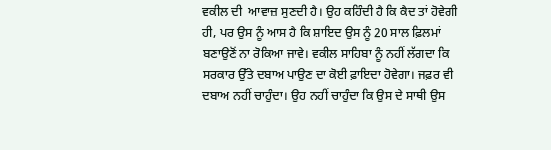ਵਕੀਲ ਦੀ  ਆਵਾਜ਼ ਸੁਣਦੀ ਹੈ। ਉਹ ਕਹਿੰਦੀ ਹੈ ਕਿ ਕੈਦ ਤਾਂ ਹੋਵੇਗੀ ਹੀ, ਪਰ ਉਸ ਨੂੰ ਆਸ ਹੈ ਕਿ ਸ਼ਾਇਦ ਉਸ ਨੂੰ 20 ਸਾਲ ਫ਼ਿਲਮਾਂ ਬਣਾਉਣੋਂ ਨਾ ਰੋਕਿਆ ਜਾਵੇ। ਵਕੀਲ ਸਾਹਿਬਾ ਨੂੰ ਨਹੀਂ ਲੱਗਦਾ ਕਿ ਸਰਕਾਰ ਉੱਤੇ ਦਬਾਅ ਪਾਉਣ ਦਾ ਕੋਈ ਫ਼ਾਇਦਾ ਹੋਵੇਗਾ। ਜਫ਼ਰ ਵੀ ਦਬਾਅ ਨਹੀਂ ਚਾਹੁੰਦਾ। ਉਹ ਨਹੀਂ ਚਾਹੁੰਦਾ ਕਿ ਉਸ ਦੇ ਸਾਥੀ ਉਸ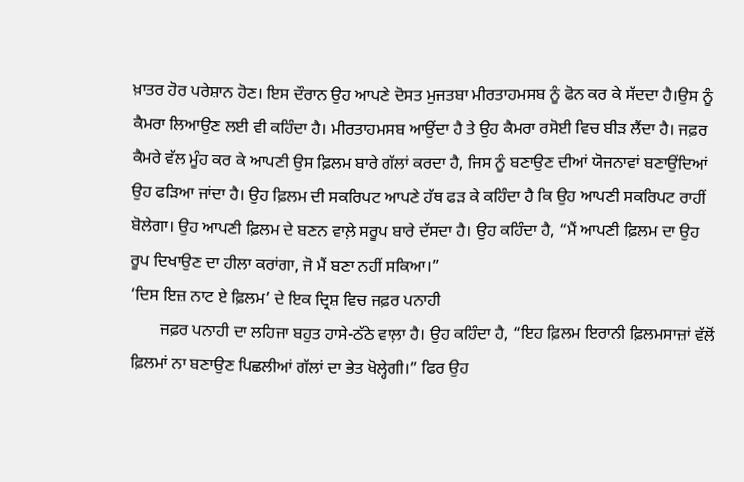ਖ਼ਾਤਰ ਹੋਰ ਪਰੇਸ਼ਾਨ ਹੋਣ। ਇਸ ਦੌਰਾਨ ਉਹ ਆਪਣੇ ਦੋਸਤ ਮੁਜਤਬਾ ਮੀਰਤਾਹਮਸਬ ਨੂੰ ਫੋਨ ਕਰ ਕੇ ਸੱਦਦਾ ਹੈ।ਉਸ ਨੂੰ ਕੈਮਰਾ ਲਿਆਉਣ ਲਈ ਵੀ ਕਹਿੰਦਾ ਹੈ। ਮੀਰਤਾਹਮਸਬ ਆਉਂਦਾ ਹੈ ਤੇ ਉਹ ਕੈਮਰਾ ਰਸੋਈ ਵਿਚ ਬੀੜ ਲੈਂਦਾ ਹੈ। ਜਫ਼ਰ ਕੈਮਰੇ ਵੱਲ ਮੂੰਹ ਕਰ ਕੇ ਆਪਣੀ ਉਸ ਫ਼ਿਲਮ ਬਾਰੇ ਗੱਲਾਂ ਕਰਦਾ ਹੈ, ਜਿਸ ਨੂੰ ਬਣਾਉਣ ਦੀਆਂ ਯੋਜਨਾਵਾਂ ਬਣਾਉਂਦਿਆਂ ਉਹ ਫੜਿਆ ਜਾਂਦਾ ਹੈ। ਉਹ ਫ਼ਿਲਮ ਦੀ ਸਕਰਿਪਟ ਆਪਣੇ ਹੱਥ ਫੜ ਕੇ ਕਹਿੰਦਾ ਹੈ ਕਿ ਉਹ ਆਪਣੀ ਸਕਰਿਪਟ ਰਾਹੀਂ ਬੋਲੇਗਾ। ਉਹ ਆਪਣੀ ਫ਼ਿਲਮ ਦੇ ਬਣਨ ਵਾਲ਼ੇ ਸਰੂਪ ਬਾਰੇ ਦੱਸਦਾ ਹੈ। ਉਹ ਕਹਿੰਦਾ ਹੈ, “ਮੈਂ ਆਪਣੀ ਫ਼ਿਲਮ ਦਾ ਉਹ ਰੂਪ ਦਿਖਾਉਣ ਦਾ ਹੀਲਾ ਕਰਾਂਗਾ, ਜੋ ਮੈਂ ਬਣਾ ਨਹੀਂ ਸਕਿਆ।”
‘ਦਿਸ ਇਜ਼ ਨਾਟ ਏ ਫ਼ਿਲਮ’ ਦੇ ਇਕ ਦ੍ਰਿਸ਼ ਵਿਚ ਜਫ਼ਰ ਪਨਾਹੀ
       ਜਫ਼ਰ ਪਨਾਹੀ ਦਾ ਲਹਿਜਾ ਬਹੁਤ ਹਾਸੇ-ਠੱਠੇ ਵਾਲ਼ਾ ਹੈ। ਉਹ ਕਹਿੰਦਾ ਹੈ, “ਇਹ ਫ਼ਿਲਮ ਇਰਾਨੀ ਫ਼ਿਲਮਸਾਜ਼ਾਂ ਵੱਲੋਂ ਫ਼ਿਲਮਾਂ ਨਾ ਬਣਾਉਣ ਪਿਛਲੀਆਂ ਗੱਲਾਂ ਦਾ ਭੇਤ ਖੋਲ੍ਹੇਗੀ।” ਫਿਰ ਉਹ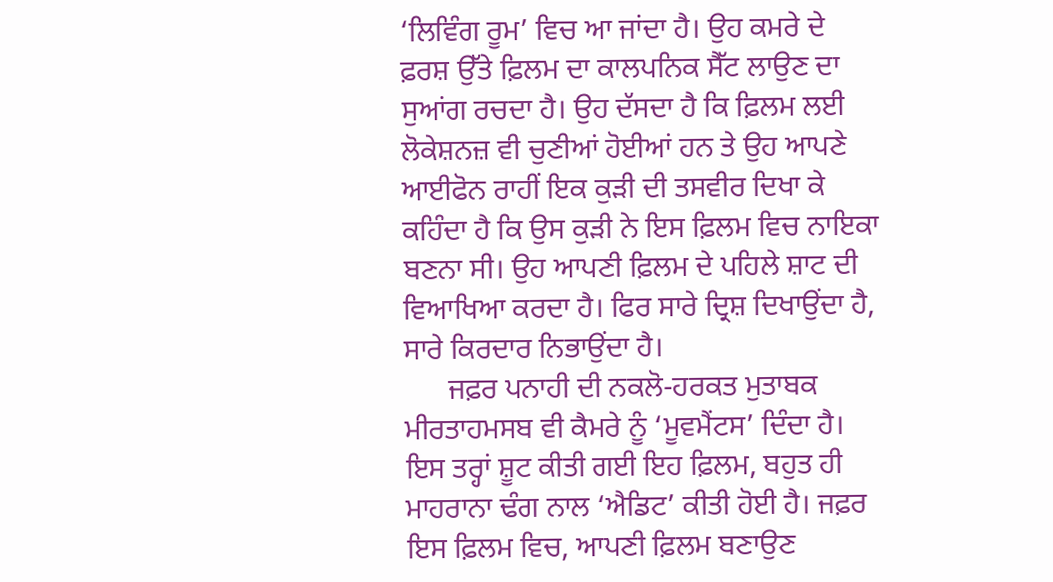‘ਲਿਵਿੰਗ ਰੂਮ’ ਵਿਚ ਆ ਜਾਂਦਾ ਹੈ। ਉਹ ਕਮਰੇ ਦੇ ਫ਼ਰਸ਼ ਉੱਤੇ ਫ਼ਿਲਮ ਦਾ ਕਾਲਪਨਿਕ ਸੈੱਟ ਲਾਉਣ ਦਾ ਸੁਆਂਗ ਰਚਦਾ ਹੈ। ਉਹ ਦੱਸਦਾ ਹੈ ਕਿ ਫ਼ਿਲਮ ਲਈ ਲੋਕੇਸ਼ਨਜ਼ ਵੀ ਚੁਣੀਆਂ ਹੋਈਆਂ ਹਨ ਤੇ ਉਹ ਆਪਣੇ ਆਈਫੋਨ ਰਾਹੀਂ ਇਕ ਕੁੜੀ ਦੀ ਤਸਵੀਰ ਦਿਖਾ ਕੇ ਕਹਿੰਦਾ ਹੈ ਕਿ ਉਸ ਕੁੜੀ ਨੇ ਇਸ ਫ਼ਿਲਮ ਵਿਚ ਨਾਇਕਾ ਬਣਨਾ ਸੀ। ਉਹ ਆਪਣੀ ਫ਼ਿਲਮ ਦੇ ਪਹਿਲੇ ਸ਼ਾਟ ਦੀ ਵਿਆਖਿਆ ਕਰਦਾ ਹੈ। ਫਿਰ ਸਾਰੇ ਦ੍ਰਿਸ਼ ਦਿਖਾਉਂਦਾ ਹੈ, ਸਾਰੇ ਕਿਰਦਾਰ ਨਿਭਾਉਂਦਾ ਹੈ।
      ਜਫ਼ਰ ਪਨਾਹੀ ਦੀ ਨਕਲੋ-ਹਰਕਤ ਮੁਤਾਬਕ ਮੀਰਤਾਹਮਸਬ ਵੀ ਕੈਮਰੇ ਨੂੰ ‘ਮੂਵਮੈਂਟਸ’ ਦਿੰਦਾ ਹੈ। ਇਸ ਤਰ੍ਹਾਂ ਸ਼ੂਟ ਕੀਤੀ ਗਈ ਇਹ ਫ਼ਿਲਮ, ਬਹੁਤ ਹੀ ਮਾਹਰਾਨਾ ਢੰਗ ਨਾਲ ‘ਐਡਿਟ’ ਕੀਤੀ ਹੋਈ ਹੈ। ਜਫ਼ਰ ਇਸ ਫ਼ਿਲਮ ਵਿਚ, ਆਪਣੀ ਫ਼ਿਲਮ ਬਣਾਉਣ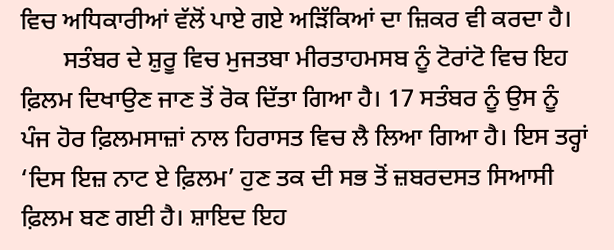ਵਿਚ ਅਧਿਕਾਰੀਆਂ ਵੱਲੋਂ ਪਾਏ ਗਏ ਅੜਿੱਕਿਆਂ ਦਾ ਜ਼ਿਕਰ ਵੀ ਕਰਦਾ ਹੈ।
       ਸਤੰਬਰ ਦੇ ਸ਼ੁਰੂ ਵਿਚ ਮੁਜਤਬਾ ਮੀਰਤਾਹਮਸਬ ਨੂੰ ਟੋਰਾਂਟੋ ਵਿਚ ਇਹ ਫ਼ਿਲਮ ਦਿਖਾਉਣ ਜਾਣ ਤੋਂ ਰੋਕ ਦਿੱਤਾ ਗਿਆ ਹੈ। 17 ਸਤੰਬਰ ਨੂੰ ਉਸ ਨੂੰ ਪੰਜ ਹੋਰ ਫ਼ਿਲਮਸਾਜ਼ਾਂ ਨਾਲ ਹਿਰਾਸਤ ਵਿਚ ਲੈ ਲਿਆ ਗਿਆ ਹੈ। ਇਸ ਤਰ੍ਹਾਂ ‘ਦਿਸ ਇਜ਼ ਨਾਟ ਏ ਫ਼ਿਲਮ’ ਹੁਣ ਤਕ ਦੀ ਸਭ ਤੋਂ ਜ਼ਬਰਦਸਤ ਸਿਆਸੀ ਫ਼ਿਲਮ ਬਣ ਗਈ ਹੈ। ਸ਼ਾਇਦ ਇਹ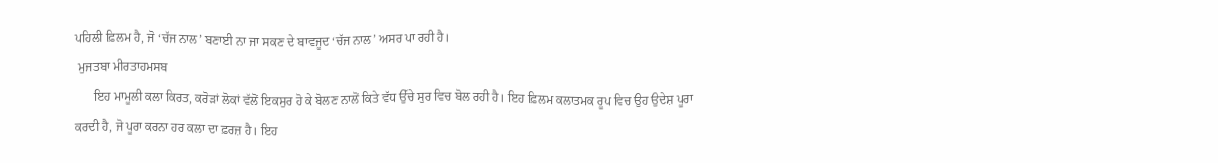ਪਹਿਲੀ ਫ਼ਿਲਮ ਹੈ, ਜੋ ‘ਚੱਜ ਨਾਲ’ ਬਣਾਈ ਨਾ ਜਾ ਸਕਣ ਦੇ ਬਾਵਜੂਦ ‘ਚੱਜ ਨਾਲ’ ਅਸਰ ਪਾ ਰਹੀ ਹੈ।
 ਮੁਜਤਬਾ ਮੀਰਤਾਹਮਸਬ
      ਇਹ ਮਾਮੂਲੀ ਕਲਾ ਕਿਰਤ, ਕਰੋੜਾਂ ਲੋਕਾਂ ਵੱਲੋਂ ਇਕਸੁਰ ਹੋ ਕੇ ਬੋਲਣ ਨਾਲੋਂ ਕਿਤੇ ਵੱਧ ਉੱਚੇ ਸੁਰ ਵਿਚ ਬੋਲ ਰਹੀ ਹੈ। ਇਹ ਫ਼ਿਲਮ ਕਲਾਤਮਕ ਰੂਪ ਵਿਚ ਉਹ ਉਦੇਸ਼ ਪੂਰਾ ਕਰਦੀ ਹੈ, ਜੋ ਪੂਰਾ ਕਰਨਾ ਹਰ ਕਲਾ ਦਾ ਫ਼ਰਜ਼ ਹੈ। ਇਹ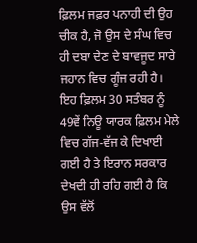ਫ਼ਿਲਮ ਜਫ਼ਰ ਪਨਾਹੀ ਦੀ ਉਹ ਚੀਕ ਹੈ, ਜੋ ਉਸ ਦੇ ਸੰਘ ਵਿਚ ਹੀ ਦਬਾ ਦੇਣ ਦੇ ਬਾਵਜੂਦ ਸਾਰੇ ਜਹਾਨ ਵਿਚ ਗੂੰਜ ਰਹੀ ਹੈ। ਇਹ ਫ਼ਿਲਮ 30 ਸਤੰਬਰ ਨੂੰ 49ਵੇਂ ਨਿਊ ਯਾਰਕ ਫ਼ਿਲਮ ਮੇਲੇ ਵਿਚ ਗੱਜ-ਵੱਜ ਕੇ ਦਿਖਾਈ ਗਈ ਹੈ ਤੇ ਇਰਾਨ ਸਰਕਾਰ ਦੇਖਦੀ ਹੀ ਰਹਿ ਗਈ ਹੈ ਕਿ ਉਸ ਵੱਲੋਂ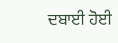ਦਬਾਈ ਹੋਈ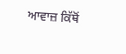ਆਵਾਜ਼ ਕਿੱਥੋਂ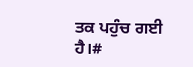ਤਕ ਪਹੁੰਚ ਗਈ ਹੈ।#